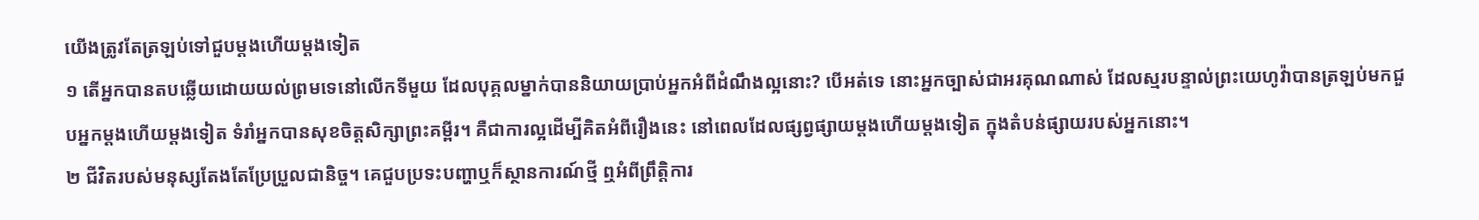យើងត្រូវតែត្រឡប់ទៅជួបម្ដងហើយម្ដងទៀត
១ តើអ្នកបានតបឆ្លើយដោយយល់ព្រមទេនៅលើកទីមួយ ដែលបុគ្គលម្នាក់បាននិយាយប្រាប់អ្នកអំពីដំណឹងល្អនោះ? បើអត់ទេ នោះអ្នកច្បាស់ជាអរគុណណាស់ ដែលស្មរបន្ទាល់ព្រះយេហូវ៉ាបានត្រឡប់មកជួបអ្នកម្ដងហើយម្ដងទៀត ទំរាំអ្នកបានសុខចិត្តសិក្សាព្រះគម្ពីរ។ គឺជាការល្អដើម្បីគិតអំពីរឿងនេះ នៅពេលដែលផ្សព្វផ្សាយម្ដងហើយម្ដងទៀត ក្នុងតំបន់ផ្សាយរបស់អ្នកនោះ។
២ ជីវិតរបស់មនុស្សតែងតែប្រែប្រួលជានិច្ច។ គេជួបប្រទះបញ្ហាឬក៏ស្ថានការណ៍ថ្មី ឮអំពីព្រឹត្ដិការ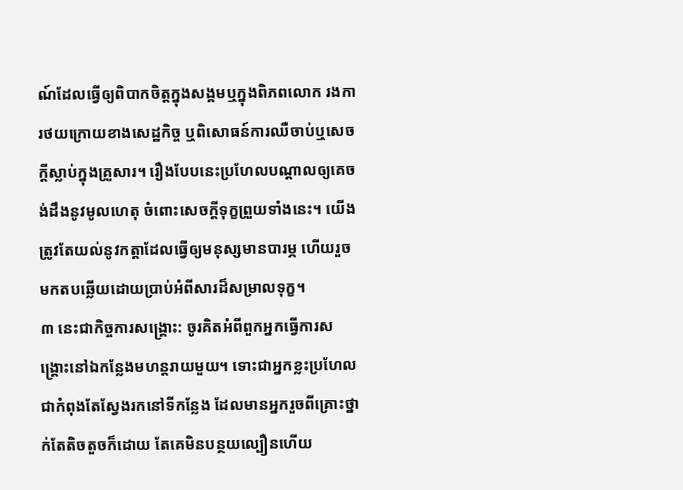ណ៍ដែលធ្វើឲ្យពិបាកចិត្តក្នុងសង្គមឬក្នុងពិភពលោក រងការថយក្រោយខាងសេដ្ឋកិច្ច ឬពិសោធន៍ការឈឺចាប់ឬសេចក្ដីស្លាប់ក្នុងគ្រួសារ។ រឿងបែបនេះប្រហែលបណ្ដាលឲ្យគេចង់ដឹងនូវមូលហេតុ ចំពោះសេចក្ដីទុក្ខព្រួយទាំងនេះ។ យើងត្រូវតែយល់នូវកត្ដាដែលធ្វើឲ្យមនុស្សមានបារម្ភ ហើយរួចមកតបឆ្លើយដោយប្រាប់អំពីសារដ៏សម្រាលទុក្ខ។
៣ នេះជាកិច្ចការសង្គ្រោះ: ចូរគិតអំពីពួកអ្នកធ្វើការសង្គ្រោះនៅឯកន្លែងមហន្តរាយមួយ។ ទោះជាអ្នកខ្លះប្រហែលជាកំពុងតែស្វែងរកនៅទីកន្លែង ដែលមានអ្នករួចពីគ្រោះថ្នាក់តែតិចតួចក៏ដោយ តែគេមិនបន្ថយល្បឿនហើយ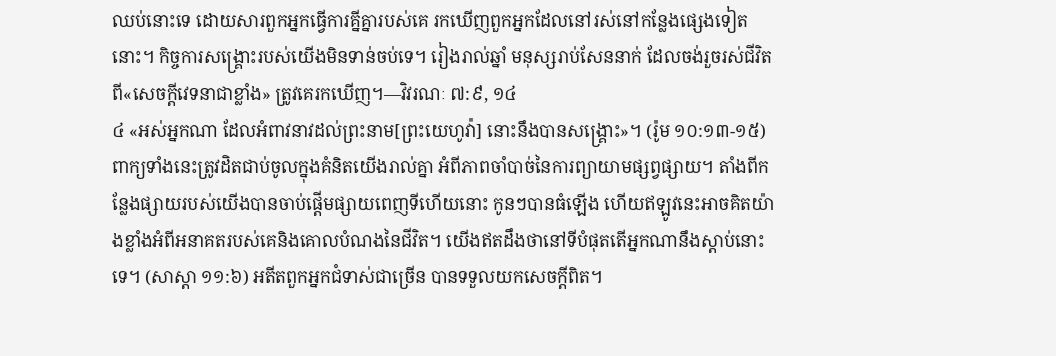ឈប់នោះទេ ដោយសារពួកអ្នកធ្វើការគ្នីគ្នារបស់គេ រកឃើញពួកអ្នកដែលនៅរស់នៅកន្លែងផ្សេងទៀតនោះ។ កិច្ចការសង្គ្រោះរបស់យើងមិនទាន់ចប់ទេ។ រៀងរាល់ឆ្នាំ មនុស្សរាប់សែននាក់ ដែលចង់រួចរស់ជីវិតពី«សេចក្ដីវេទនាជាខ្លាំង» ត្រូវគេរកឃើញ។—វិវរណៈ ៧:៩, ១៤
៤ «អស់អ្នកណា ដែលអំពាវនាវដល់ព្រះនាម[ព្រះយេហូវ៉ា] នោះនឹងបានសង្គ្រោះ»។ (រ៉ូម ១០:១៣-១៥) ពាក្យទាំងនេះត្រូវដិតជាប់ចូលក្នុងគំនិតយើងរាល់គ្នា អំពីភាពចាំបាច់នៃការព្យាយាមផ្សព្វផ្សាយ។ តាំងពីកន្លែងផ្សាយរបស់យើងបានចាប់ផ្ដើមផ្សាយពេញទីហើយនោះ កូនៗបានធំឡើង ហើយឥឡូវនេះអាចគិតយ៉ាងខ្លាំងអំពីអនាគតរបស់គេនិងគោលបំណងនៃជីវិត។ យើងឥតដឹងថានៅទីបំផុតតើអ្នកណានឹងស្ដាប់នោះទេ។ (សាស្ដា ១១:៦) អតីតពួកអ្នកជំទាស់ជាច្រើន បានទទួលយកសេចក្ដីពិត។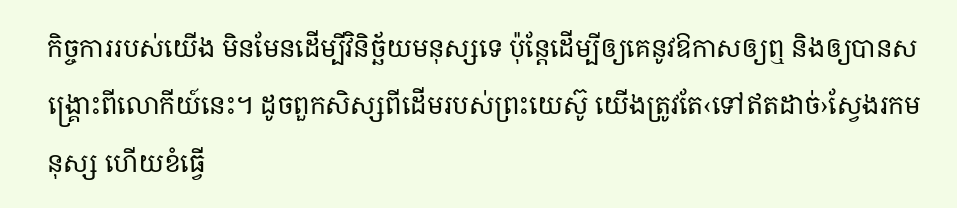កិច្ចការរបស់យើង មិនមែនដើម្បីវិនិច្ឆ័យមនុស្សទេ ប៉ុន្តែដើម្បីឲ្យគេនូវឱកាសឲ្យឮ និងឲ្យបានសង្គ្រោះពីលោកីយ៍នេះ។ ដូចពួកសិស្សពីដើមរបស់ព្រះយេស៊ូ យើងត្រូវតែ‹ទៅឥតដាច់›ស្វែងរកមនុស្ស ហើយខំធ្វើ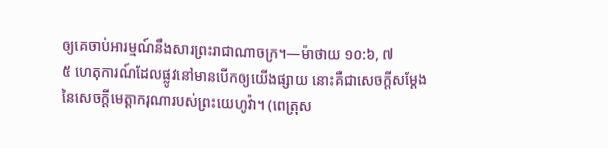ឲ្យគេចាប់អារម្មណ៍នឹងសារព្រះរាជាណាចក្រ។—ម៉ាថាយ ១០:៦, ៧
៥ ហេតុការណ៍ដែលផ្លូវនៅមានបើកឲ្យយើងផ្សាយ នោះគឺជាសេចក្ដីសម្ដែងនៃសេចក្ដីមេត្ដាករុណារបស់ព្រះយេហូវ៉ា។ (ពេត្រុស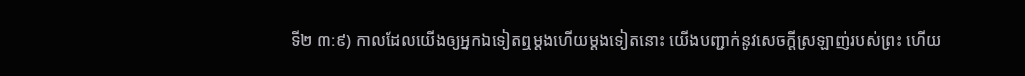ទី២ ៣:៩) កាលដែលយើងឲ្យអ្នកឯទៀតឮម្ដងហើយម្ដងទៀតនោះ យើងបញ្ជាក់នូវសេចក្ដីស្រឡាញ់របស់ព្រះ ហើយ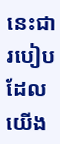នេះជារបៀបដែលយើង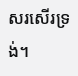សរសើរទ្រង់។